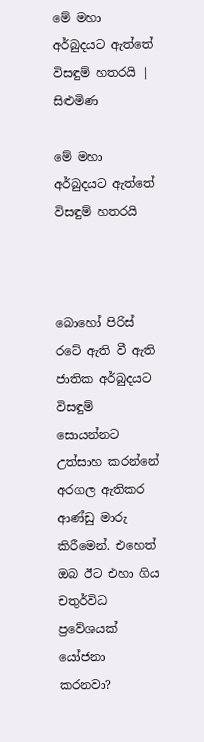මේ මහා අර්බුදයට ඇත්තේ විසඳුම් හතරයි | සිළුමිණ

මේ මහා අර්බුදයට ඇත්තේ විසඳුම් හතරයි



බොහෝ පිරිස් රටේ ඇති වී ඇති ජාතික අර්බුදයට විසඳුම් සොයන්නට උත්සාහ කරන්නේ අරගල ඇතිකර ආණ්ඩු මාරු කිරීමෙන්. එහෙත් ඔබ ඊට එහා ගිය චතුර්විධ ප්‍රවේශයක් යෝජනා කරනවා?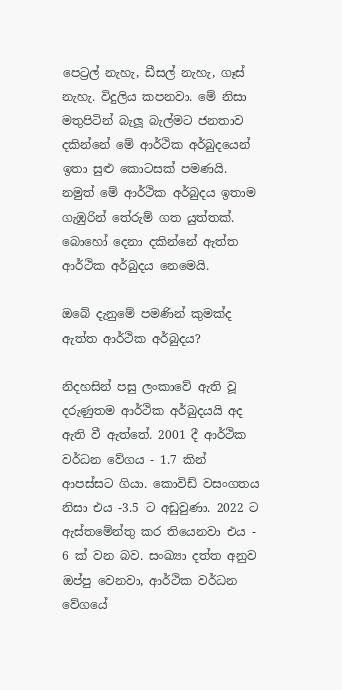පෙට්‍රල් නැහැ, ඩීසල් නැහැ, ගෑස් නැහැ. විදුලිය කපනවා. මේ නිසා මතුපිටින් බැලූ බැල්මට ජනතාව දකින්නේ මේ ආර්ථික අර්බුදයෙන් ඉතා සුළු කොටසක් පමණයි. නමුත් මේ ආර්ථික අර්බුදය ඉතාම ගැඹුරින් තේරුම් ගත යුත්තක්. බොහෝ දෙනා දකින්නේ ඇත්ත ආර්ථික අර්බුදය නෙමෙයි.

ඔබේ දැනුමේ පමණින් කුමක්ද ඇත්ත ආර්ථික අර්බුදය?

නිදහසින් පසු ලංකාවේ ඇති වූ දරුණුතම ආර්ථික අර්බුදයයි අද ඇති වී ඇත්තේ. 2001 දී ආර්ථික වර්ධන වේගය - 1.7 කින් ආපස්සට ගියා. කොවිඩ් වසංගතය නිසා එය -3.5 ට අඩුවුණා. 2022 ට ඇස්තමේන්තු කර තියෙනවා එය - 6 ක් වන බව. සංඛ්‍යා දත්ත අනුව ඔප්පු වෙනවා, ආර්ථික වර්ධන වේගයේ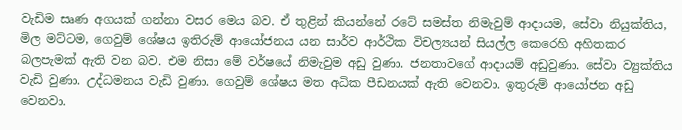වැඩිම සෘණ අගයක් ගන්නා වසර මෙය බව. ඒ තුළින් කියන්නේ රටේ සමස්ත නිමැවුම් ආදායම, සේවා නියුක්තිය, මිල මට්ටම, ගෙවුම් ශේෂය ඉතිරුම් ආයෝජනය යන සාර්ව ආර්ථික විචල්‍යයන් සියල්ල කෙරෙහි අහිතකර බලපැමක් ඇති වන බව. එම නිසා මේ වර්ෂයේ නිමැවුම අඩු වුණා. ජනතාවගේ ආදායම් අඩුවුණා. සේවා ව්‍යුක්තිය වැඩි වුණා. උද්ධමනය වැඩි වුණා. ගෙවුම් ශේෂය මත අධික පීඩනයක් ඇති වෙනවා. ඉතුරුම් ආයෝජන අඩු වෙනවා.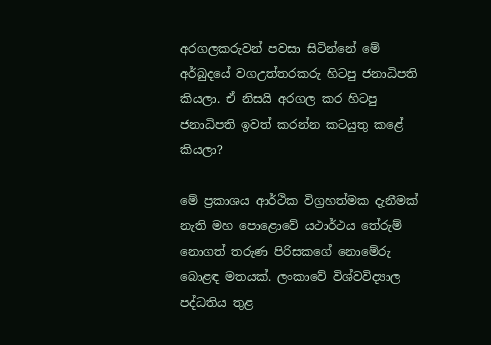අරගලකරුවන් පවසා සිටින්නේ මේ අර්බුදයේ වගඋත්තරකරු හිටපු ජනාධිපති කියලා. ඒ නිසයි අරගල කර හිටපු ජනාධිපති ඉවත් කරන්න කටයුතු කළේ කියලා?

මේ ප්‍රකාශය ආර්ථික විග්‍රහත්මක දැනීමක් නැති මහ පොළොවේ යථාර්ථය තේරුම් නොගත් තරුණ පිරිසකගේ නොමේරු බොළඳ මතයක්. ලංකාවේ විශ්වවිද්‍යාල පද්ධතිය තුළ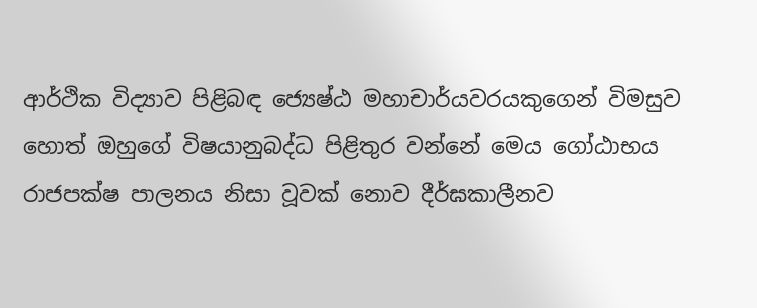ආර්ථික විද්‍යාව පිළිබඳ ජ්‍යෙෂ්ඨ මහාචාර්යවරයකුගෙන් විමසුව හොත් ඔහුගේ විෂයානුබද්ධ පිළිතුර වන්නේ මෙය ගෝඨාභය රාජපක්ෂ පාලනය නිසා වූවක් නොව දීර්ඝකාලීනව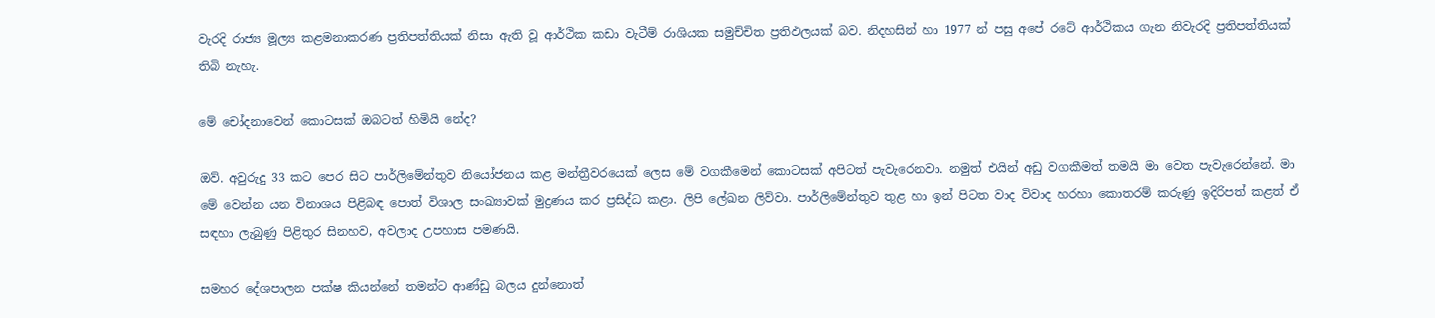වැරදි රාජ්‍ය මූල්‍ය කළමනාකරණ ප්‍රතිපත්තියක් නිසා ඇති වූ ආර්ථික කඩා වැටීම් රාශියක සමුච්චිත ප්‍රතිඵලයක් බව. නිදහසින් හා 1977 න් පසු අපේ රටේ ආර්ථිකය ගැන නිවැරදි ප්‍රතිපත්තියක් තිබි නැහැ.

මේ චෝදනාවෙන් කොටසක් ඔබටත් හිමියි නේද?

ඔව්. අවුරුදු 33 කට පෙර සිට පාර්ලිමේන්තුව නියෝජනය කළ මන්ත්‍රීවරයෙක් ලෙස මේ වගකීමෙන් කොටසක් අපිටත් පැවැරෙනවා. නමුත් එයින් අඩු වගකීමත් තමයි මා වෙත පැවැරෙන්නේ. මා මේ වෙන්න යන විනාශය පිළිබඳ පොත් විශාල සංඛ්‍යාවක් මුද්‍රණය කර ප්‍රසිද්ධ කළා. ලිපි ලේඛන ලිව්වා. පාර්ලිමේන්තුව තුළ හා ඉන් පිටත වාද විවාද හරහා කොතරම් කරුණු ඉදිරිපත් කළත් ඒ සඳහා ලැබුණු පිළිතුර සිනහව, අවලාද උපහාස පමණයි.

සමහර දේශපාලන පක්ෂ කියන්නේ තමන්ට ආණ්ඩු බලය දුන්නොත්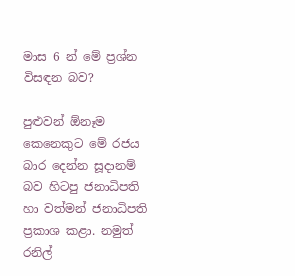මාස 6 න් මේ ප්‍රශ්න විසඳන බව?

පුළුවන් ඕනෑම කෙනෙකුට මේ රජය බාර දෙන්න සූදානම් බව හිටපු ජනාධිපති හා වත්මන් ජනාධිපති ප්‍රකාශ කළා. නමුත් රනිල්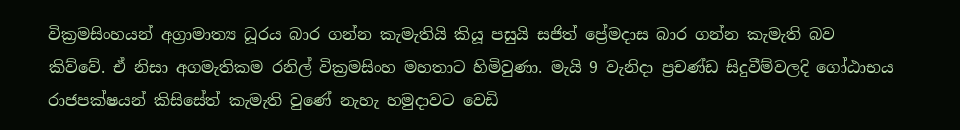වික්‍රමසිංහයන් අග්‍රාමාත්‍ය ධූරය බාර ගන්න කැමැතියි කියූ පසුයි සජිත් ප්‍රේමදාස බාර ගන්න කැමැති බව කිව්වේ. ඒ නිසා අගමැතිකම රනිල් වික්‍රමසිංහ මහතාට හිමිවුණා. මැයි 9 වැනිදා ප්‍රචණ්ඩ සිදුවීම්වලදි ගෝඨාභය රාජපක්ෂයන් කිසිසේත් කැමැති වුණේ නැහැ හමුදාවට වෙඩි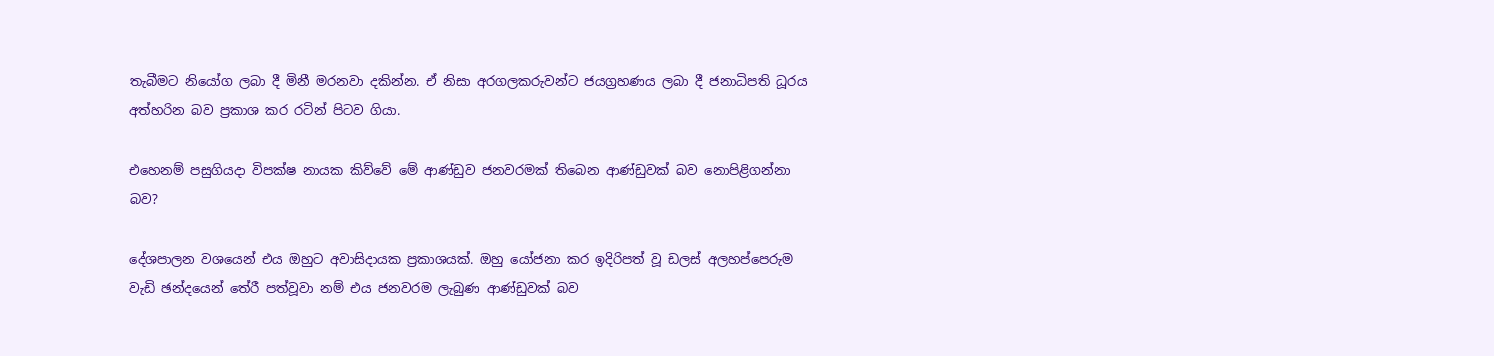තැබීමට නියෝග ලබා දී මිනී මරනවා දකින්න. ඒ නිසා අරගලකරුවන්ට ජයග්‍රහණය ලබා දී ජනාධිපති ධූරය අත්හරින බව ප්‍රකාශ කර රටින් පිටව ගියා.

එහෙනම් පසුගියදා විපක්ෂ නායක කිව්වේ මේ ආණ්ඩුව ජනවරමක් තිබෙන ආණ්ඩුවක් බව නොපිළිගන්නා බව?

දේශපාලන වශයෙන් එය ඔහුට අවාසිදායක ප්‍රකාශයක්. ඔහු යෝජනා කර ඉදිරිපත් වූ ඩලස් අලහප්පෙරුම වැඩි ඡන්දයෙන් තේරී පත්වූවා නම් එය ජනවරම ලැබුණ ආණ්ඩුවක් බව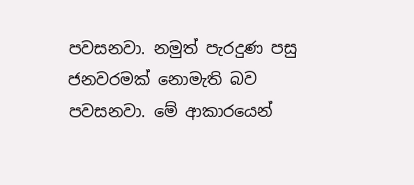පවසනවා. නමුත් පැරදුණ පසු ජනවරමක් නොමැති බව පවසනවා. මේ ආකාරයෙන්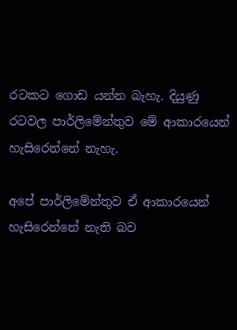රටකට ගොඩ යන්න බැහැ. දියුණු රටවල පාර්ලිමේන්තුව මේ ආකාරයෙන් හැසිරෙන්නේ නැහැ.

අපේ පාර්ලිමේන්තුව ඒ ආකාරයෙන් හැසිරෙන්නේ නැති බව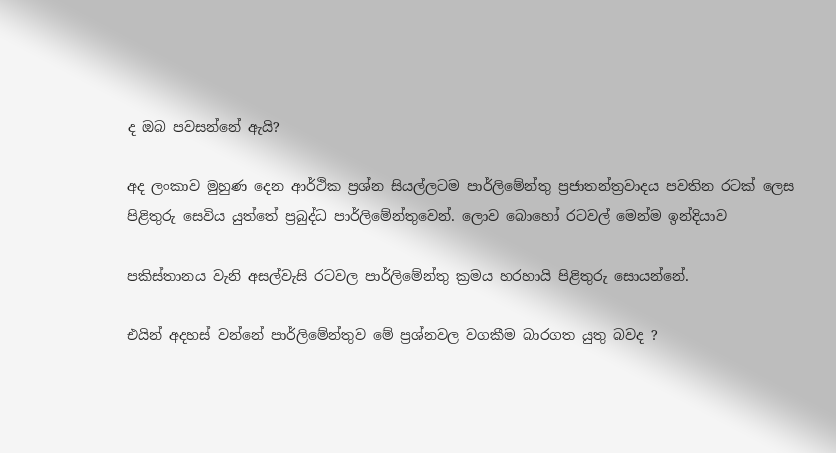ද ඔබ පවසන්නේ ඇයි?

අද ලංකාව මුහුණ දෙන ආර්ථික ප්‍රශ්න සියල්ලටම පාර්ලිමේන්තු ප්‍රජාතන්ත්‍රවාදය පවතින රටක් ලෙස පිළිතුරු සෙවිය යුත්තේ ප්‍රබුද්ධ පාර්ලිමේන්තුවෙන්. ලොව බොහෝ රටවල් මෙන්ම ඉන්දියාව

පකිස්තානය වැනි අසල්වැසි රටවල පාර්ලිමේන්තු ක්‍රමය හරහායි පිළිතුරු සොයන්නේ.

එයින් අදහස් වන්නේ පාර්ලිමේන්තුව මේ ප්‍රශ්නවල වගකීම බාරගත යුතු බවද ?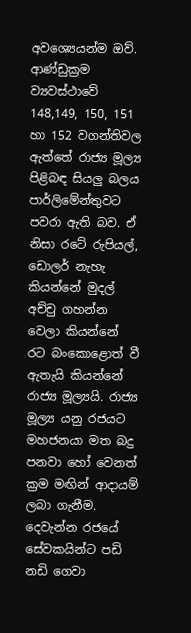අවශ්‍ය‍ෙයන්ම ඔව්. ආණ්ඩුක්‍රම ව්‍යවස්ථාවේ 148,149, 150, 151 හා 152 වගන්තිවල ඇත්තේ රාජ්‍ය මූල්‍ය පිළිබඳ සියලු බලය පාර්ලිමේන්තුවට පවරා ඇති බව. ඒ නිසා රටේ රුපියල්, ඩොලර් නැහැ කියන්නේ මුදල් අච්චු ගහන්න වෙලා කියන්නේ රට බංකොළොත් වී ඇතැයි කියන්නේ රාජ්‍ය මූල්‍යයි. රාජ්‍ය මූල්‍ය යනු රජයට මහජනයා මත බදු පනවා හෝ වෙනත් ක්‍රම මඟින් ආදායම් ලබා ගැනීම. දෙවැන්න රජයේ සේවකයින්ට පඩි නඩි ගෙවා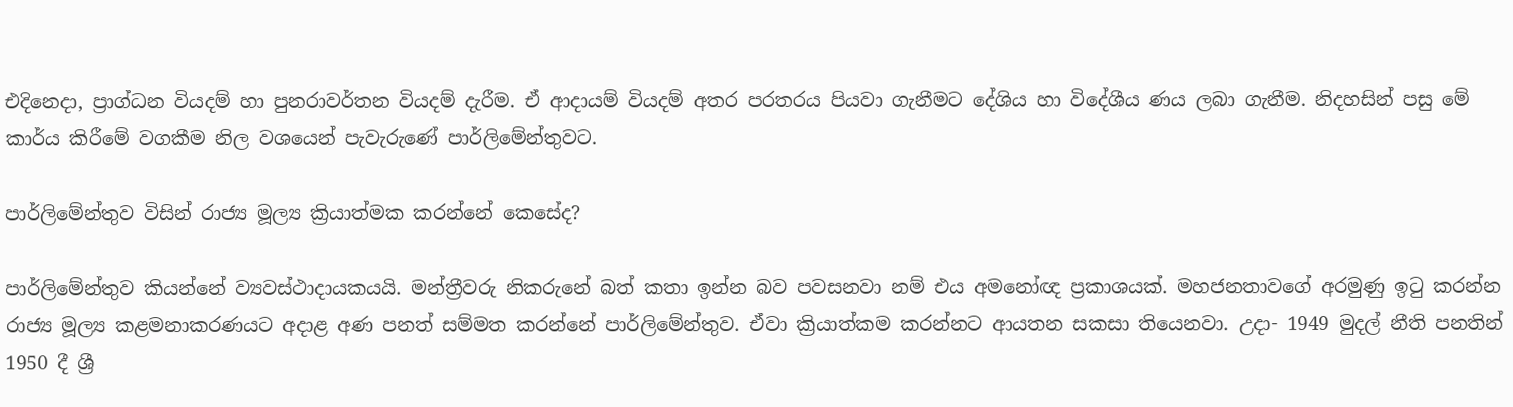එදිනෙදා, ප්‍රාග්ධන වියදම් හා පුනරාවර්තන වියදම් දැරීම. ඒ ආදායම් වියදම් අතර පරතරය පියවා ගැනීමට දේශිය හා විදේශීය ණය ලබා ගැනීම. නිදහසින් පසු මේ කාර්ය කිරීමේ වගකීම නිල වශයෙන් පැවැරුණේ පාර්ලිමේන්තුවට.

පාර්ලිමේන්තුව විසින් රාජ්‍ය මූල්‍ය ක්‍රියාත්මක කරන්නේ කෙසේද?

පාර්ලිමේන්තුව කියන්නේ ව්‍යවස්ථාදායකයයි. මන්ත්‍රීවරු නිකරුනේ බත් කතා ඉන්න බව පවසනවා නම් එය අමනෝඥ ප්‍රකාශයක්. මහජනතාවගේ අරමුණු ඉටු කරන්න රාජ්‍ය මූල්‍ය කළමනාකරණයට අදාළ අණ පනත් සම්මත කරන්නේ පාර්ලිමේන්තුව. ඒවා ක්‍රියාත්කම කරන්නට ආයතන සකසා තියෙනවා. උදා- 1949 මුදල් නීති පනතින් 1950 දී ශ්‍රී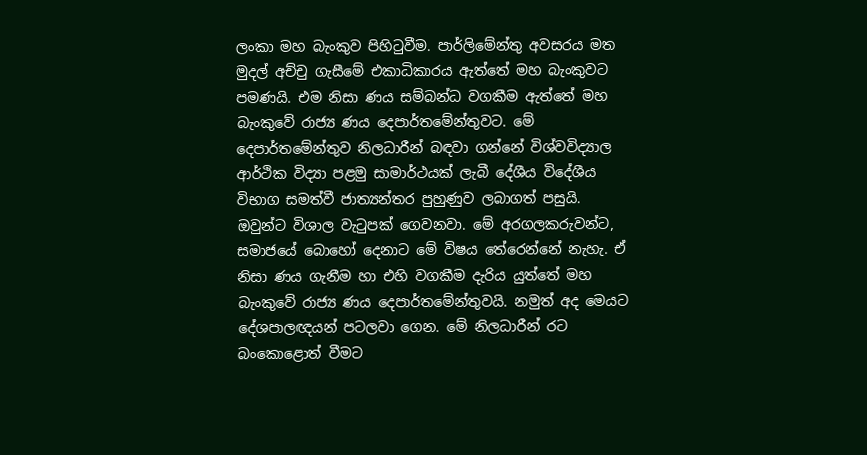ලංකා මහ බැංකුව පිහිටුවීම. පාර්ලිමේන්තු අවසරය මත මුදල් අච්චු ගැසීමේ එකාධිකාරය ඇත්තේ මහ බැංකුවට පමණයි. එම නිසා ණය සම්බන්ධ වගකීම ඇත්තේ මහ බැංකුවේ රාජ්‍ය ණය දෙපාර්තමේන්තුවට. මේ දෙපාර්තමේන්තුව නිලධාරීන් බඳවා ගන්නේ විශ්වවිද්‍යාල ආර්ථික විද්‍යා පළමු සාමාර්ථයක් ලැබී දේශීය විදේශීය විභාග සමත්වී ජාත්‍යන්තර පුහුණුව ලබාගත් පසුයි. ඔවුන්ට විශාල වැටුපක් ගෙවනවා. මේ අරගලකරුවන්ට, සමාජයේ බොහෝ දෙනාට මේ විෂය තේරෙන්නේ නැහැ. ඒ නිසා ණය ගැනීම හා එහි වගකීම දැරිය යුත්තේ මහ බැංකුවේ රාජ්‍ය ණය දෙපාර්තමේන්තුවයි. නමුත් අද මෙයට දේශපාලඥයන් පටලවා ගෙන. මේ නිලධාරීන් රට බංකොළොත් වීමට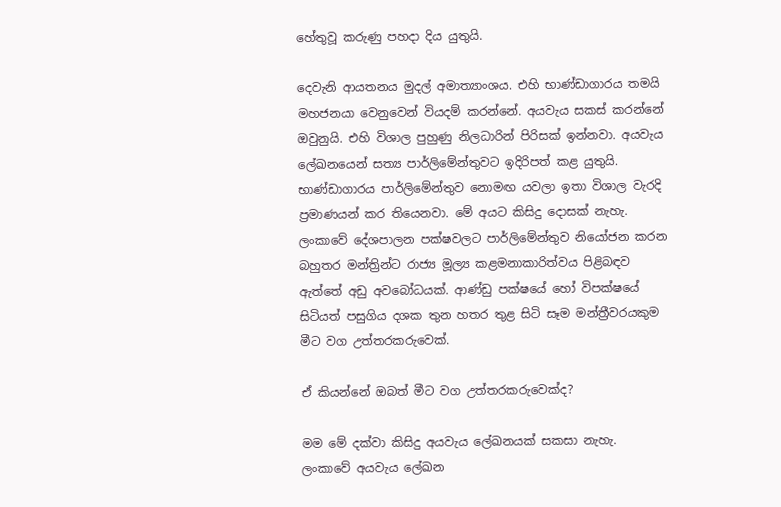හේතුවූ කරුණු පහදා දිය යුතුයි.

දෙවැනි ආයතනය මුදල් අමාත්‍යාංශය. එහි භාණ්ඩාගාරය තමයි මහජනයා වෙනුවෙන් වියදම් කරන්නේ. අයවැය සකස් කරන්නේ ඔවුනුයි. එහි විශාල පුහුණු නිලධාරින් පිරිසක් ඉන්නවා. අයවැය ලේඛනයෙන් සත්‍ය පාර්ලිමේන්තුවට ඉදිරිපත් කළ යුතුයි. භාණ්ඩාගාරය පාර්ලිමේන්තුව නොමඟ යවලා ඉතා විශාල වැරදි ප්‍රමාණයන් කර තියෙනවා. මේ අයට කිසිදු දොසක් නැහැ. ලංකාවේ දේශපාලන පක්ෂවලට පාර්ලිමේන්තුව නියෝජන කරන බහුතර මන්ත්‍රින්ට රාජ්‍ය මූල්‍ය කළමනාකාරිත්වය පිළිබඳව ඇත්තේ අඩු අවබෝධයක්. ආණ්ඩු පක්ෂයේ හෝ විපක්ෂයේ සිටියත් පසුගිය දශක තුන හතර තුළ සිටි සෑම මන්ත්‍රීවරයකුම මීට වග උත්තරකරුවෙක්.

ඒ කියන්නේ ඔබත් මීට වග උත්තරකරුවෙක්ද?

මම මේ දක්වා කිසිදු අයවැය ලේඛනයක් සකසා නැහැ. ලංකාවේ අයවැය ලේඛන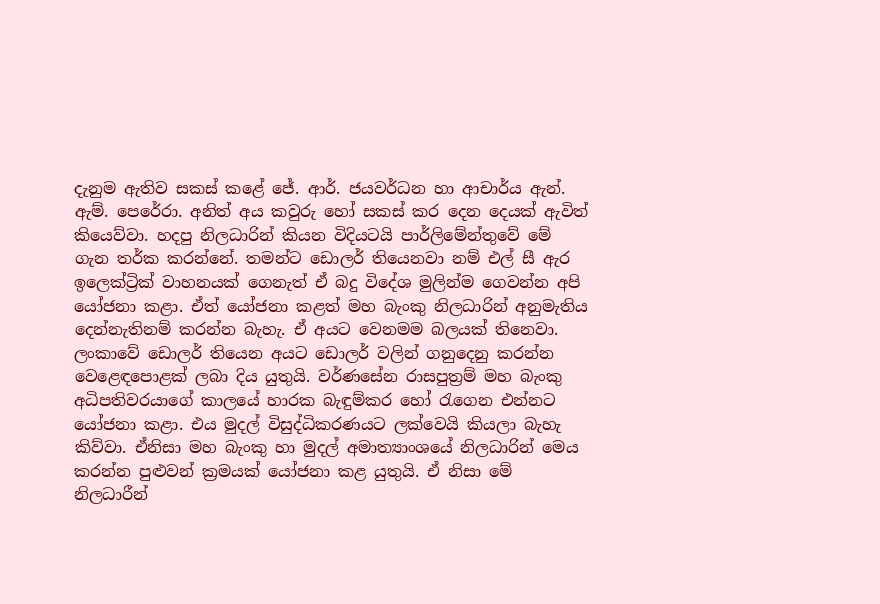දැනුම ඇතිව සකස් කළේ ජේ. ආර්. ජයවර්ධන හා ආචාර්ය ඇන්. ඇම්. පෙරේරා. අනිත් අය කවුරු හෝ සකස් කර දෙන දෙයක් ඇවිත් කියෙව්වා. හදපු නිලධාරින් කියන විදියටයි පාර්ලිමේන්තුවේ මේ ගැන තර්ක කරන්නේ. තමන්ට ඩොලර් තියෙනවා නම් එල් සී ඇර ඉලෙක්ට්‍රික් වාහනයක් ගෙනැත් ඒ බදු විදේශ මුලින්ම ගෙවන්න අපි යෝජනා කළා. ඒත් යෝජනා කළත් මහ බැංකු නිලධාරින් අනුමැතිය දෙන්නැතිනම් කරන්න බැහැ. ඒ අයට වෙනමම බලයක් තිනෙවා. ලංකාවේ ඩොලර් තියෙන අයට ඩොලර් වලින් ගනුදෙනු කරන්න වෙළෙඳපොළක් ලබා දිය යුතුයි. වර්ණසේන රාසපුත්‍රම් මහ බැංකු අධිපතිවරයාගේ කාලයේ හාරක බැඳුම්කර හෝ රැගෙන එන්නට යෝජනා කළා. එය මුදල් විසුද්ධිකරණයට ලක්වෙයි කියලා බැහැ කිව්වා. ඒනිසා මහ බැංකු හා මුදල් අමාත්‍යාංශයේ නිලධාරින් මෙය කරන්න පුළුවන් ක්‍රමයක් යෝජනා කළ යුතුයි. ඒ නිසා මේ නිලධාරීන්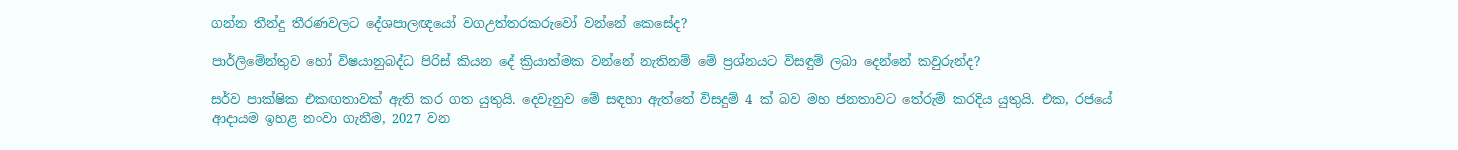ගන්න තීන්දු තීරණවලට දේශපාලඥයෝ වගඋත්තරකරුවෝ වන්නේ කෙසේද?

පාර්ලිමේන්තුව හෝ විෂයානුබද්ධ පිරිස් කියන දේ ක්‍රියාත්මක වන්නේ නැතිනම් මේ ප්‍රශ්නයට විසඳුම් ලබා දෙන්නේ කවුරුන්ද?

සර්ව පාක්ෂික එකඟතාවක් ඇති කර ගත යුතුයි. දෙවැනුව මේ සඳහා ඇත්තේ විසදුම් 4 ක් බව මහ ජනතාවට තේරුම් කරදිය යුතුයි. එක, රජයේ ආදායම ඉහළ නංවා ගැනීම, 2027 වන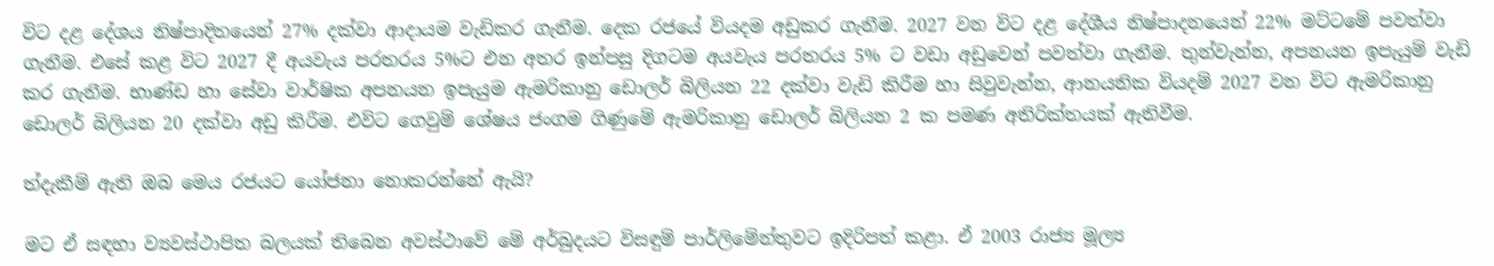විට දළ දේශය නිෂ්පාදිතයෙන් 27% දක්වා ආදායම වැඩිකර ගැනීම. දෙක රජයේ වියදම අඩුකර ගැනීම. 2027 වන විට දළ දේශීය නිෂ්පාදනයෙන් 22% මට්ටමේ පවත්වා ගැනීම. එසේ කළ විට 2027 දී අයවැය පරතරය 5%ට එන අතර ඉන්පසු දිගටම අයවැය පරතරය 5% ට වඩා අඩුවෙන් පවත්වා ගැනීම. තුන්වැන්න, අපනයන ඉපැයුම් වැඩි කර ගැනීම. භාණ්ඩ හා සේවා වාර්ෂික අපනයන ඉපැයුම ඇමරිකානු ඩොලර් බිලියන 22 දක්වා වැඩි කිරීම හා සිවුවැන්න, ආනයනික වියදම් 2027 වන විට ඇමරිකානු ඩොලර් බිලියන 20 දක්වා අඩු කිරීම. එවිට ගෙවුම් ශේෂය ජංගම ගිණුමේ ඇමරිකානු ඩොලර් බිලියන 2 ක පමණ අතිරික්තයක් ඇතිවීම.

ත්දැකීම් ඇති ඔබ මෙය රජයට යෝජනා නොකරන්නේ ඇයි?

මට ඒ සඳහා ව්‍යවස්ථාපිත බලයක් තිබෙන අවස්ථාවේ මේ අර්බුදයට විසඳුම් පාර්ලිමේන්තුවට ඉදිරිපත් කළා. ඒ 2003 රාජ්‍ය මූල්‍ය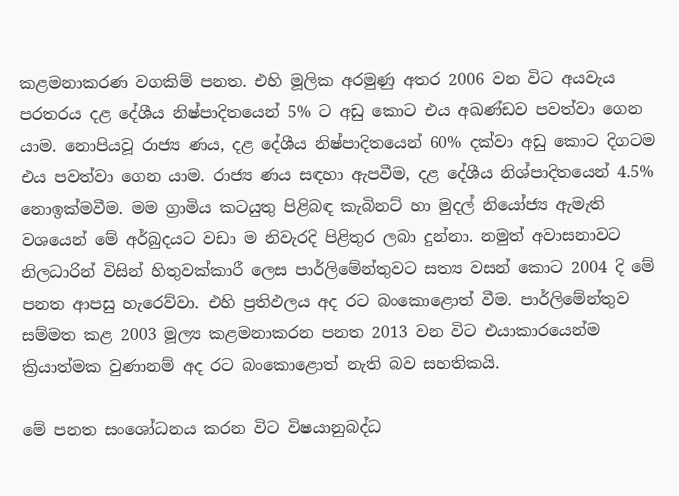කළමනාකරණ වගකිම් පනත. එහි මූලික අරමුණු අතර 2006 වන විට අයවැය පරතරය දළ දේශීය නිෂ්පාදිතයෙන් 5% ට අඩු කොට එය අඛණ්ඩව පවත්වා ගෙන යාම. නොපියවූ රාජ්‍ය ණය, දළ දේශීය නිෂ්පාදිතයෙන් 60% දක්වා අඩු කොට දිගටම එය පවත්වා ගෙන යාම. රාජ්‍ය ණය සඳහා ඇපවීම, දළ දේශීය නිශ්පාදිතයෙන් 4.5% නොඉක්මවීම. මම ග්‍රාමිය කටයුතු පිළිබඳ කැබිනට් හා මුදල් නියෝජ්‍ය ඇමැති වශයෙන් මේ අර්බුදයට වඩා ම නිවැරදි පිළිතුර ලබා දුන්නා. නමුත් අවාසනාවට නිලධාරින් විසින් හිතුවක්කාරී ලෙස පාර්ලිමේන්තුවට සත්‍ය වසන් කොට 2004 දි මේ පනත ආපසු හැරෙව්වා. එහි ප්‍රතිඵලය අද රට බංකොළොත් වීම. පාර්ලිමේන්තුව සම්මත කළ 2003 මූල්‍ය කළමනාකරන පනත 2013 වන විට එයාකාරයෙන්ම ක්‍රියාත්මක වුණානම් අද රට බංකොළොත් නැති බව සහතිකයි.

මේ පනත සංශෝධනය කරන විට විෂයානුබද්ධ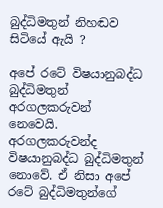බුද්ධිමතුන් නිහඬව සිටියේ ඇයි ?

අපේ රටේ විෂයානුබද්ධ බුද්ධිමතුන් අරගලකරුවන් නෙවෙයි. අරගලකරුවන්ද විෂයානුබද්ධ බුද්ධිමතුන් නොවේ. ඒ නිසා අපේ රටේ බුද්ධිමතුන්ගේ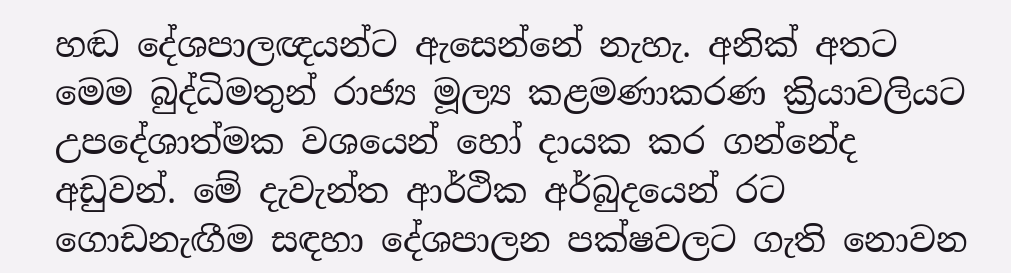හඬ දේශපාලඥයන්ට ඇසෙන්නේ නැහැ. අනික් අතට මෙම බුද්ධිමතුන් රාජ්‍ය මූල්‍ය කළමණාකරණ ක්‍රියාවලියට උපදේශාත්මක වශයෙන් හෝ දායක කර ගන්නේද අඩුවන්. මේ දැවැන්ත ආර්ථික අර්බුදයෙන් රට ගොඩනැඟීම සඳහා දේශපාලන පක්ෂවලට ගැති නොවන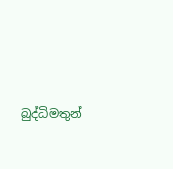බුද්ධිමතුන්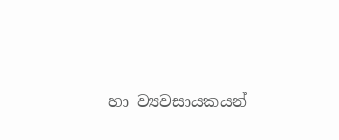හා ව්‍යවසායකයන්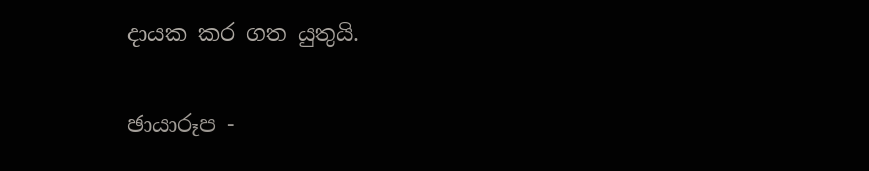දායක කර ගත යුතුයි.

ඡායාරූප -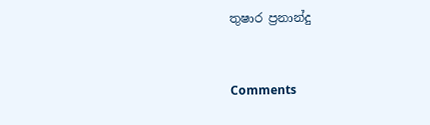තුෂාර ප්‍රනාන්දු



Comments